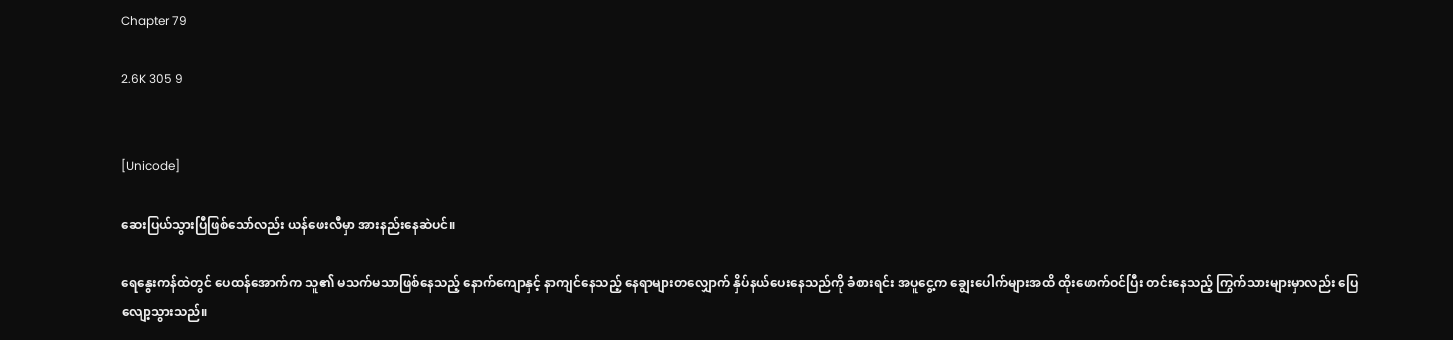Chapter 79

2.6K 305 9


[Unicode]

ဆေးပြယ်သွားပြီဖြစ်သော်လည်း ယန်ဖေးလီမှာ အားနည်းနေဆဲပင်။

ရေနွေးကန်ထဲတွင် ပေထန်အောက်က သူ၏ မသက်မသာဖြစ်နေသည့် နောက်ကျောနှင့် နာကျင်နေသည့် နေရာများတလျှောက် နှိပ်နယ်ပေးနေသည်ကို ခံစားရင်း အပူငွေ့က ချွေးပေါက်များအထိ ထိုးဖောက်ဝင်ပြီး တင်းနေသည့် ကြွက်သားများမှာလည်း ပြေလျော့သွားသည်။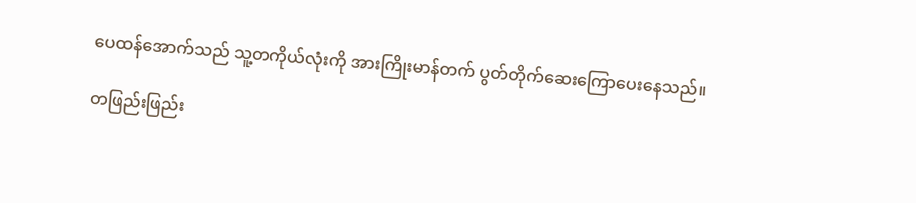ပေထန်အောက်သည် သူ့တကိုယ်လုံးကို အားကြိုးမာန်တက် ပွတ်တိုက်ဆေးကြောပေးနေသည်။

တဖြည်းဖြည်း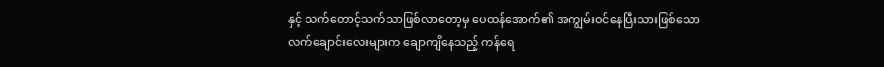နှင့် သက်တောင့်သက်သာဖြစ်လာတော့မှ ပေထန်အောက်၏ အကျွမ်းဝင်နေပြီးသားဖြစ်သော လက်ချောင်းလေးများက ချောကျိနေသည့် ကန်ရေ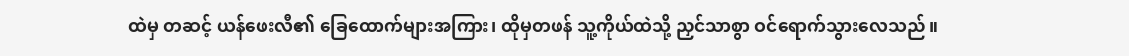ထဲမှ တဆင့် ယန်ဖေးလီ၏ ခြေထောက်များအကြား၊ ထိုမှတဖန် သူ့ကိုယ်ထဲသို့ ညှင်သာစွာ ဝင်ရောက်သွားလေသည်။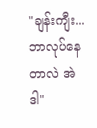"ချန်းကျီး... ဘာလုပ်နေတာလဲ အဲဒါ"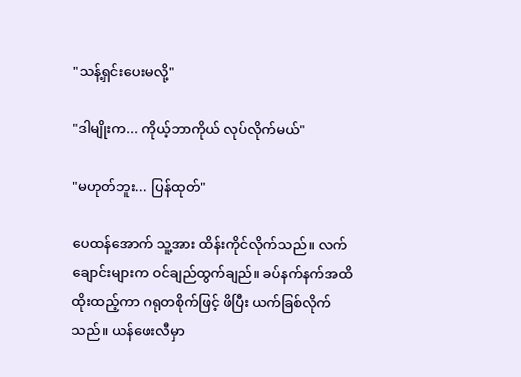"သန့်ရှင်းပေးမလို့"

"ဒါမျိုးက... ကိုယ့်ဘာကိုယ် လုပ်လိုက်မယ်"

"မဟုတ်ဘူး... ပြန်ထုတ်"

ပေထန်အောက် သူ့အား ထိန်းကိုင်လိုက်သည်။ လက်ချောင်းများက ဝင်ချည်ထွက်ချည်။ ခပ်နက်နက်အထိ ထိုးထည့်ကာ ဂရုတစိုက်ဖြင့် ဖိပြီး ယက်ခြစ်လိုက်သည်။ ယန်ဖေးလီမှာ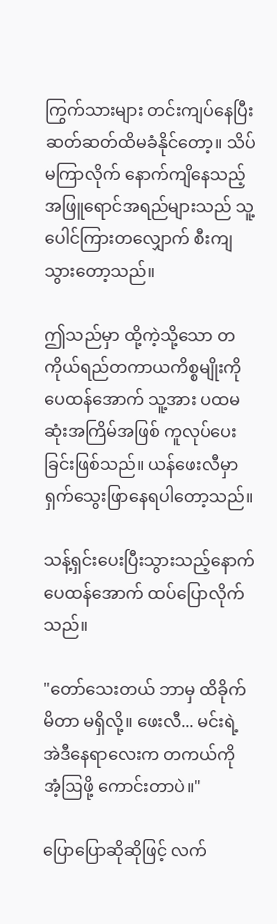ကြွက်သားများ တင်းကျပ်နေပြီး ဆတ်ဆတ်ထိမခံနိုင်တော့။ သိပ်မကြာလိုက် နောက်ကျိနေသည့် အဖြူရောင်အရည်များသည် သူ့ပေါင်ကြားတလျှောက် စီးကျသွားတော့သည်။

ဤသည်မှာ ထို့ကဲ့သို့သော တကိုယ်ရည်တကာယကိစ္စမျိုးကို ပေထန်အောက် သူ့အား ပထမဆုံးအကြိမ်အဖြစ် ကူလုပ်ပေးခြင်းဖြစ်သည်။ ယန်ဖေးလီမှာ ရှက်သွေးဖြာနေရပါတော့သည်။

သန့်ရှင်းပေးပြီးသွားသည့်နောက် ပေထန်အောက် ထပ်ပြောလိုက်သည်။

"တော်သေးတယ် ဘာမှ ထိခိုက်မိတာ မရှိလို့။ ဖေးလီ... မင်းရဲ့ အဲဒီနေရာလေးက တကယ်ကို အံ့ဩဖို့ ကောင်းတာပဲ။"

ပြောပြောဆိုဆိုဖြင့် လက်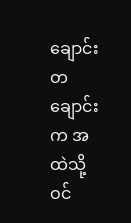ချောင်းတချောင်းက အထဲသို့ ဝင်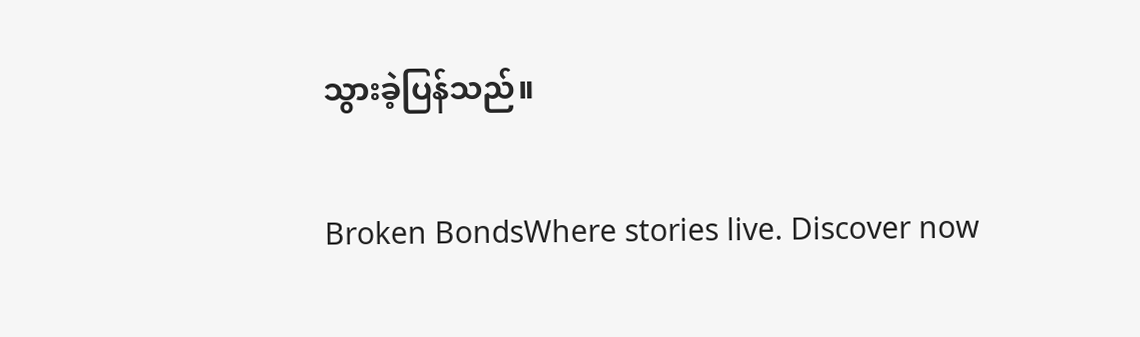သွားခဲ့ပြန်သည်။

Broken BondsWhere stories live. Discover now